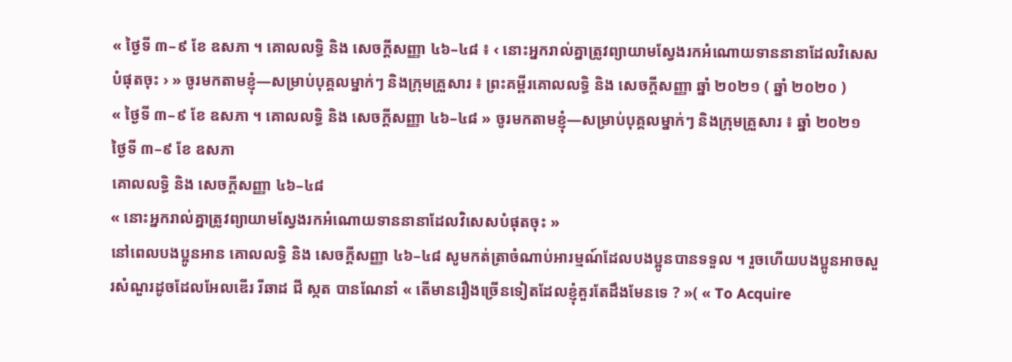« ថ្ងៃទី ៣–៩ ខែ ឧសភា ។ គោលលទ្ធិ និង សេចក្ដីសញ្ញា ៤៦–៤៨ ៖ ‹ នោះអ្នករាល់គ្នាត្រូវព្យាយាមស្វែងរកអំណោយទាននានាដែលវិសេសបំផុតចុះ › » ចូរមកតាមខ្ញុំ—សម្រាប់បុគ្គលម្នាក់ៗ និងក្រុមគ្រួសារ ៖ ព្រះគម្ពីរគោលលទ្ធិ និង សេចក្ដីសញ្ញា ឆ្នាំ ២០២១ ( ឆ្នាំ ២០២០ )
« ថ្ងៃទី ៣–៩ ខែ ឧសភា ។ គោលលទ្ធិ និង សេចក្ដីសញ្ញា ៤៦–៤៨ » ចូរមកតាមខ្ញុំ—សម្រាប់បុគ្គលម្នាក់ៗ និងក្រុមគ្រួសារ ៖ ឆ្នាំ ២០២១
ថ្ងៃទី ៣–៩ ខែ ឧសភា
គោលលទ្ធិ និង សេចក្តីសញ្ញា ៤៦–៤៨
« នោះអ្នករាល់គ្នាត្រូវព្យាយាមស្វែងរកអំណោយទាននានាដែលវិសេសបំផុតចុះ »
នៅពេលបងប្អូនអាន គោលលទ្ធិ និង សេចក្ដីសញ្ញា ៤៦–៤៨ សូមកត់ត្រាចំណាប់អារម្មណ៍ដែលបងប្អូនបានទទួល ។ រួចហើយបងប្អូនអាចសួរសំណួរដូចដែលអែលឌើរ រីឆាដ ជី ស្កត បានណែនាំ « តើមានរឿងច្រើនទៀតដែលខ្ញុំគួរតែដឹងមែនទេ ? »( « To Acquire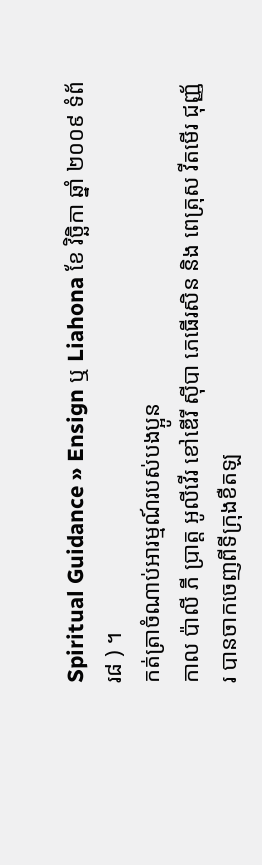Spiritual Guidance » Ensign ឬ Liahona ខែ វិច្ឆិកា ឆ្នាំ ២០០៩ ទំព័រ៨ ) ។
កត់ត្រាចំណាប់អារម្មណ៍របស់បងប្អូន
កាល ប៉ាលី ភី ប្រាត្ត អូលីវើរ ខៅឌើរី ស៊ីបា ភេធើរសិន និង ពេត្រុស វីតមើរ ជុញ្ញ័រ បានចាកចេញពីទីក្រុងខឺតឡ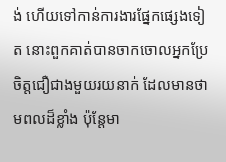ង់ ហើយទៅកាន់ការងារផ្នែកផ្សេងទៀត នោះពួកគាត់បានចាកចោលអ្នកប្រែចិត្តជឿជាងមួយរយនាក់ ដែលមានថាមពលដ៏ខ្លាំង ប៉ុន្ដែមា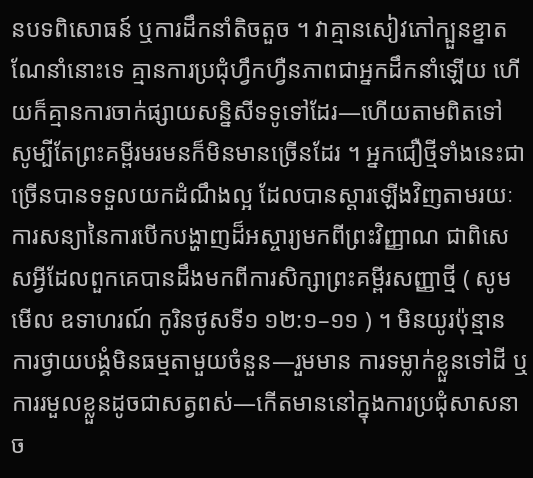នបទពិសោធន៍ ឬការដឹកនាំតិចតួច ។ វាគ្មានសៀវភៅក្បួនខ្នាតណែនាំនោះទេ គ្មានការប្រជុំហ្វឹកហ្វឺនភាពជាអ្នកដឹកនាំឡើយ ហើយក៏គ្មានការចាក់ផ្សាយសន្និសីទទូទៅដែរ—ហើយតាមពិតទៅ សូម្បីតែព្រះគម្ពីរមរមនក៏មិនមានច្រើនដែរ ។ អ្នកជឿថ្មីទាំងនេះជាច្រើនបានទទួលយកដំណឹងល្អ ដែលបានស្ដារឡើងវិញតាមរយៈការសន្យានៃការបើកបង្ហាញដ៏អស្ចារ្យមកពីព្រះវិញ្ញាណ ជាពិសេសអ្វីដែលពួកគេបានដឹងមកពីការសិក្សាព្រះគម្ពីរសញ្ញាថ្មី ( សូមមើល ឧទាហរណ៍ កូរិនថូសទី១ ១២:១–១១ ) ។ មិនយូរប៉ុន្មាន ការថ្វាយបង្គំមិនធម្មតាមួយចំនួន—រួមមាន ការទម្លាក់ខ្លួនទៅដី ឬការរមួលខ្លួនដូចជាសត្វពស់—កើតមាននៅក្នុងការប្រជុំសាសនាច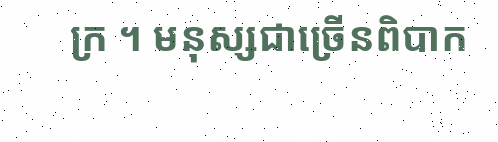ក្រ ។ មនុស្សជាច្រើនពិបាក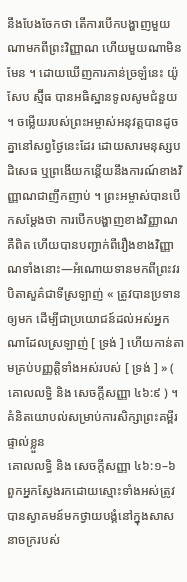នឹងបែងចែកថា តើការបើកបង្ហាញមួយណាមកពីព្រះវិញ្ញាណ ហើយមួយណាមិនមែន ។ ដោយឃើញការភាន់ច្រឡំនេះ យ៉ូសែប ស្ម៊ីធ បានអធិស្ឋានទូលសូមជំនួយ ។ ចម្លើយរបស់ព្រះអម្ចាស់អនុវត្តបានដូចគ្នានៅសព្វថ្ងៃនេះដែរ ដោយសារមនុស្សបដិសេធ ឬព្រងើយកន្ដើយនឹងការណ៍ខាងវិញ្ញាណជាញឹកញាប់ ។ ព្រះអម្ចាស់បានបើកសម្ដែងថា ការបើកបង្ហាញខាងវិញ្ញាណគឺពិត ហើយបានបញ្ជាក់ពីរឿងខាងវិញ្ញាណទាំងនោះ—អំណោយទានមកពីព្រះវរបិតាសួគ៌ជាទីស្រឡាញ់ « ត្រូវបានប្រទានឲ្យមក ដើម្បីជាប្រយោជន៍ដល់អស់អ្នកណាដែលស្រឡាញ់ [ ទ្រង់ ] ហើយកាន់តាមគ្រប់បញ្ញត្តិទាំងអស់របស់ [ ទ្រង់ ] » ( គោលលទ្ធិ និង សេចក្ដីសញ្ញា ៤៦:៩ ) ។
គំនិតយោបល់សម្រាប់ការសិក្សាព្រះគម្ពីរផ្ទាល់ខ្លួន
គោលលទ្ធិ និង សេចក្តីសញ្ញា ៤៦:១–៦
ពួកអ្នកស្វែងរកដោយស្មោះទាំងអស់ត្រូវបានស្វាគមន៍មកថ្វាយបង្គំនៅក្នុងសាសនាចក្ររបស់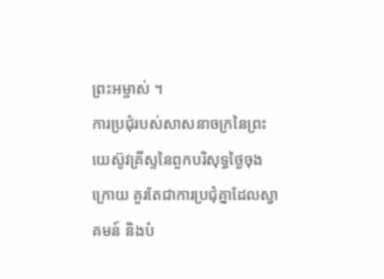ព្រះអម្ចាស់ ។
ការប្រជុំរបស់សាសនាចក្រនៃព្រះយេស៊ូវគ្រីស្ទនៃពួកបរិសុទ្ធថ្ងៃចុងក្រោយ គួរតែជាការប្រជុំគ្នាដែលស្វាគមន៍ និងបំ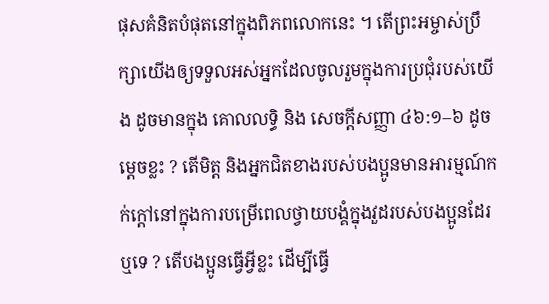ផុសគំនិតបំផុតនៅក្នុងពិភពលោកនេះ ។ តើព្រះអម្ចាស់ប្រឹក្សាយើងឲ្យទទួលអស់អ្នកដែលចូលរួមក្នុងការប្រជុំរបស់យើង ដូចមានក្នុង គោលលទ្ធិ និង សេចក្ដីសញ្ញា ៤៦:១–៦ ដូចម្ដេចខ្លះ ? តើមិត្ត និងអ្នកជិតខាងរបស់បងប្អូនមានអារម្មណ៍កក់ក្ដៅនៅក្នុងការបម្រើពេលថ្វាយបង្គំក្នុងវួដរបស់បងប្អូនដែរឬទេ ? តើបងប្អូនធ្វើអ្វីខ្លះ ដើម្បីធ្វើ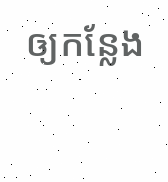ឲ្យកន្លែង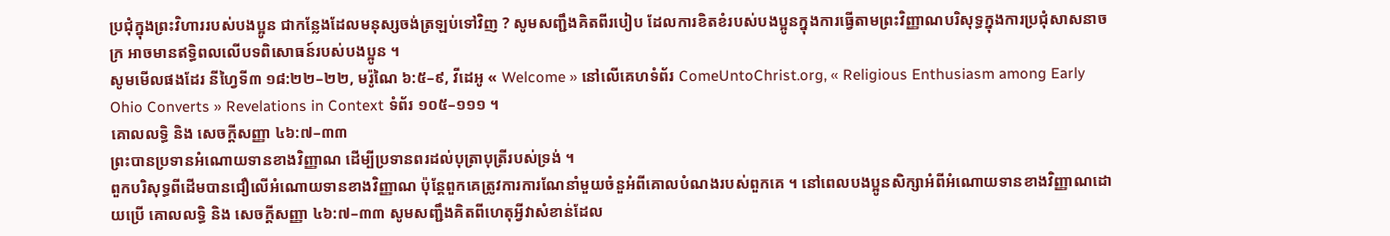ប្រជុំក្នុងព្រះវិហាររបស់បងប្អូន ជាកន្លែងដែលមនុស្សចង់ត្រឡប់ទៅវិញ ? សូមសញ្ជឹងគិតពីរបៀប ដែលការខិតខំរបស់បងប្អូនក្នុងការធ្វើតាមព្រះវិញ្ញាណបរិសុទ្ធក្នុងការប្រជុំសាសនាចក្រ អាចមានឥទ្ធិពលលើបទពិសោធន៍របស់បងប្អូន ។
សូមមើលផងដែរ នីហ្វៃទី៣ ១៨:២២–២២, មរ៉ូណៃ ៦:៥–៩, វីដេអូ « Welcome » នៅលើគេហទំព័រ ComeUntoChrist.org, « Religious Enthusiasm among Early Ohio Converts » Revelations in Context ទំព័រ ១០៥–១១១ ។
គោលលទ្ធិ និង សេចក្ដីសញ្ញា ៤៦:៧–៣៣
ព្រះបានប្រទានអំណោយទានខាងវិញ្ញាណ ដើម្បីប្រទានពរដល់បុត្រាបុត្រីរបស់ទ្រង់ ។
ពួកបរិសុទ្ធពីដើមបានជឿលើអំណោយទានខាងវិញ្ញាណ ប៉ុន្ដែពួកគេត្រូវការការណែនាំមួយចំនួអំពីគោលបំណងរបស់ពួកគេ ។ នៅពេលបងប្អូនសិក្សាអំពីអំណោយទានខាងវិញ្ញាណដោយប្រើ គោលលទ្ធិ និង សេចក្តីសញ្ញា ៤៦:៧–៣៣ សូមសញ្ជឹងគិតពីហេតុអ្វីវាសំខាន់ដែល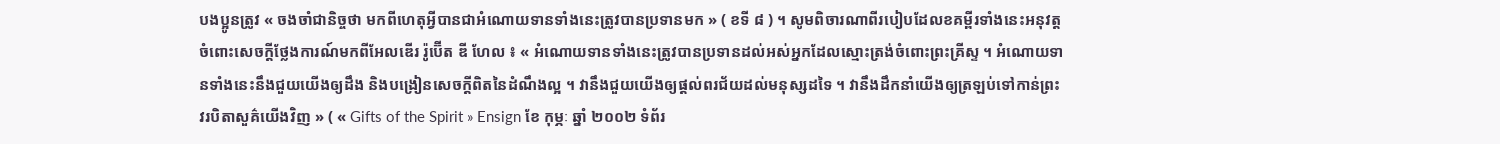បងប្អូនត្រូវ « ចងចាំជានិច្ចថា មកពីហេតុអ្វីបានជាអំណោយទានទាំងនេះត្រូវបានប្រទានមក » ( ខទី ៨ ) ។ សូមពិចារណាពីរបៀបដែលខគម្ពីរទាំងនេះអនុវត្តចំពោះសេចក្ដីថ្លែងការណ៍មកពីអែលឌើរ រ៉ូប៊ើត ឌី ហែល ៖ « អំណោយទានទាំងនេះត្រូវបានប្រទានដល់អស់អ្នកដែលស្មោះត្រង់ចំពោះព្រះគ្រីស្ទ ។ អំណោយទានទាំងនេះនឹងជួយយើងឲ្យដឹង និងបង្រៀនសេចក្តីពិតនៃដំណឹងល្អ ។ វានឹងជួយយើងឲ្យផ្ដល់ពរជ័យដល់មនុស្សដទៃ ។ វានឹងដឹកនាំយើងឲ្យត្រឡប់ទៅកាន់ព្រះវរបិតាសួគ៌យើងវិញ » ( « Gifts of the Spirit » Ensign ខែ កុម្ភៈ ឆ្នាំ ២០០២ ទំព័រ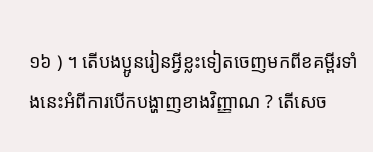១៦ ) ។ តើបងប្អូនរៀនអ្វីខ្លះទៀតចេញមកពីខគម្ពីរទាំងនេះអំពីការបើកបង្ហាញខាងវិញ្ញាណ ? តើសេច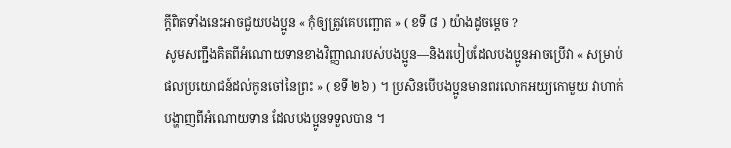ក្ដីពិតទាំងនេះអាចជួយបងប្អូន « កុំឲ្យត្រូវគេបញ្ឆោត » ( ខទី ៨ ) យ៉ាងដូចម្ដេច ?
សូមសញ្ជឹងគិតពីអំណោយទានខាងវិញ្ញាណរបស់បងប្អូន—និងរបៀបដែលបងប្អូនអាចប្រើវា « សម្រាប់ផលប្រយោជន៍ដល់កូនចៅនៃព្រះ » ( ខទី ២៦ ) ។ ប្រសិនបើបងប្អូនមានពរលោកអយ្យកោមួយ វាហាក់បង្ហាញពីអំណោយទាន ដែលបងប្អូនទទួលបាន ។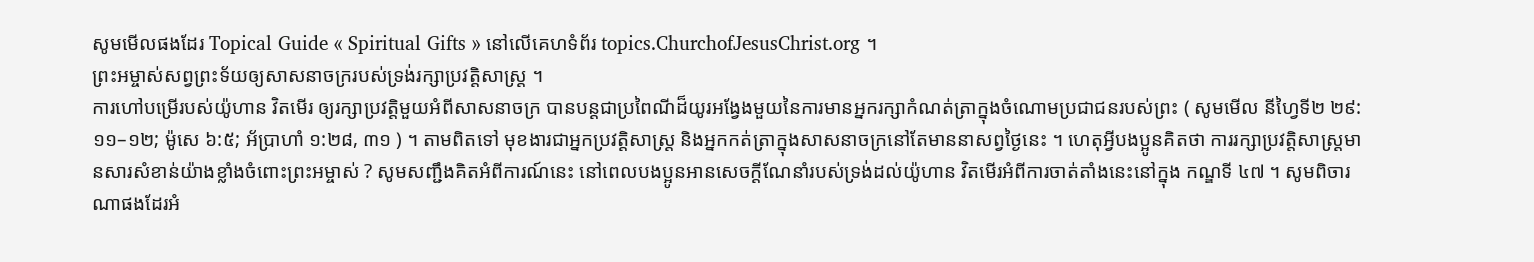សូមមើលផងដែរ Topical Guide « Spiritual Gifts » នៅលើគេហទំព័រ topics.ChurchofJesusChrist.org ។
ព្រះអម្ចាស់សព្វព្រះទ័យឲ្យសាសនាចក្ររបស់ទ្រង់រក្សាប្រវត្តិសាស្ដ្រ ។
ការហៅបម្រើរបស់យ៉ូហាន វិតមើរ ឲ្យរក្សាប្រវត្តិមួយអំពីសាសនាចក្រ បានបន្ដជាប្រពៃណីដ៏យូរអង្វែងមួយនៃការមានអ្នករក្សាកំណត់ត្រាក្នុងចំណោមប្រជាជនរបស់ព្រះ ( សូមមើល នីហ្វៃទី២ ២៩:១១–១២; ម៉ូសេ ៦:៥; អ័ប្រាហាំ ១:២៨, ៣១ ) ។ តាមពិតទៅ មុខងារជាអ្នកប្រវត្តិសាស្ដ្រ និងអ្នកកត់ត្រាក្នុងសាសនាចក្រនៅតែមាននាសព្វថ្ងៃនេះ ។ ហេតុអ្វីបងប្អូនគិតថា ការរក្សាប្រវត្តិសាស្ដ្រមានសារសំខាន់យ៉ាងខ្លាំងចំពោះព្រះអម្ចាស់ ? សូមសញ្ជឹងគិតអំពីការណ៍នេះ នៅពេលបងប្អូនអានសេចក្ដីណែនាំរបស់ទ្រង់ដល់យ៉ូហាន វិតមើរអំពីការចាត់តាំងនេះនៅក្នុង កណ្ឌទី ៤៧ ។ សូមពិចារណាផងដែរអំ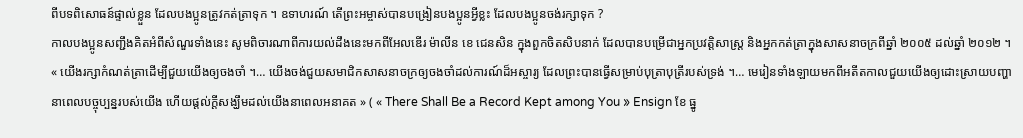ពីបទពិសោធន៍ផ្ទាល់ខ្លួន ដែលបងប្អូនត្រូវកត់ត្រាទុក ។ ឧទាហរណ៍ តើព្រះអម្ចាស់បានបង្រៀនបងប្អូនអ្វីខ្លះ ដែលបងប្អូនចង់រក្សាទុក ?
កាលបងប្អូនសញ្ជឹងគិតអំពីសំណួរទាំងនេះ សូមពិចារណាពីការយល់ដឹងនេះមកពីអែលឌើរ ម៉ាលីន ខេ ជេនសិន ក្នុងពួកចិតសិបនាក់ ដែលបានបម្រើជាអ្នកប្រវត្តិសាស្ដ្រ និងអ្នកកត់ត្រាក្នុងសាសនាចក្រពីឆ្នាំ ២០០៥ ដល់ឆ្នាំ ២០១២ ។
« យើងរក្សាកំណត់ត្រាដើម្បីជួយយើងឲ្យចងចាំ ។… យើងចង់ជួយសមាជិកសាសនាចក្រឲ្យចងចាំដល់ការណ៍ដ៏អស្ចារ្យ ដែលព្រះបានធ្វើសម្រាប់បុត្រាបុត្រីរបស់ទ្រង់ ។… មេរៀនទាំងឡាយមកពីអតីតកាលជួយយើងឲ្យដោះស្រាយបញ្ហានាពេលបច្ចុប្បន្នរបស់យើង ហើយផ្ដល់ក្ដីសង្ឃឹមដល់យើងនាពេលអនាគត » ( « There Shall Be a Record Kept among You » Ensign ខែ ធ្នូ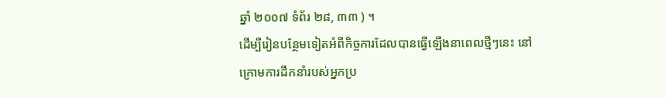ឆ្នាំ ២០០៧ ទំព័រ ២៨, ៣៣ ) ។
ដើម្បីរៀនបន្ថែមទៀតអំពីកិច្ចការដែលបានធ្វើឡើងនាពេលថ្មីៗនេះ នៅក្រោមការដឹកនាំរបស់អ្នកប្រ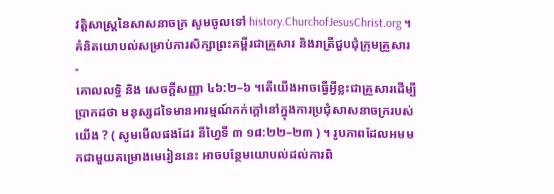វត្តិសាស្ដ្រនៃសាសនាចក្រ សូមចូលទៅ history.ChurchofJesusChrist.org ។
គំនិតយោបល់សម្រាប់ការសិក្សាព្រះគម្ពីរជាគ្រួសារ និងរាត្រីជួបជុំក្រុមគ្រួសារ
-
គោលលទ្ធិ និង សេចក្តីសញ្ញា ៤៦:២–៦ ។តើយើងអាចធ្វើអ្វីខ្លះជាគ្រួសារដើម្បីប្រាកដថា មនុស្សដទៃមានអារម្មណ៍កក់ក្ដៅនៅក្នុងការប្រជុំសាសនាចក្ររបស់យើង ? ( សូមមើលផងដែរ នីហ្វៃទី ៣ ១៨:២២–២៣ ) ។ រូបភាពដែលអមមកជាមួយគម្រោងមេរៀននេះ អាចបន្ថែមយោបល់ដល់ការពិ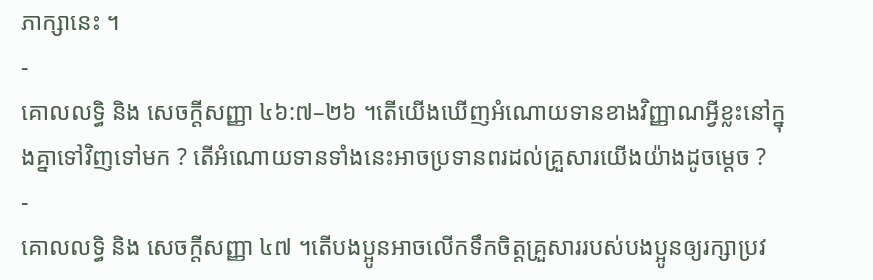ភាក្សានេះ ។
-
គោលលទ្ធិ និង សេចក្តីសញ្ញា ៤៦:៧–២៦ ។តើយើងឃើញអំណោយទានខាងវិញ្ញាណអ្វីខ្លះនៅក្នុងគ្នាទៅវិញទៅមក ? តើអំណោយទានទាំងនេះអាចប្រទានពរដល់គ្រួសារយើងយ៉ាងដូចម្ដេច ?
-
គោលលទ្ធិ និង សេចក្ដីសញ្ញា ៤៧ ។តើបងប្អូនអាចលើកទឹកចិត្តគ្រួសាររបស់បងប្អូនឲ្យរក្សាប្រវ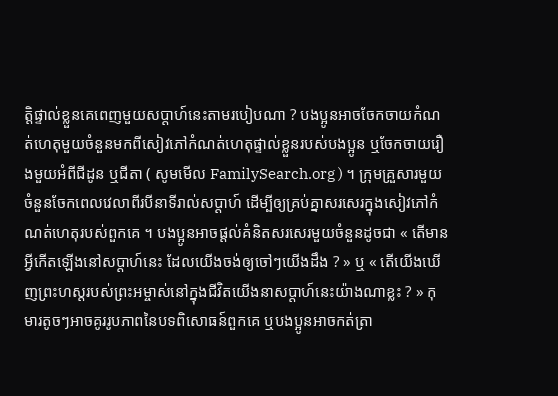ត្តិផ្ទាល់ខ្លួនគេពេញមួយសប្ដាហ៍នេះតាមរបៀបណា ? បងប្អូនអាចចែកចាយកំណត់ហេតុមួយចំនួនមកពីសៀវភៅកំណត់ហេតុផ្ទាល់ខ្លួនរបស់បងប្អូន ឬចែកចាយរឿងមួយអំពីជីដូន ឬជីតា ( សូមមើល FamilySearch.org ) ។ ក្រុមគ្រួសារមួយចំនួនចែកពេលវេលាពីរបីនាទីរាល់សប្ដាហ៍ ដើម្បីឲ្យគ្រប់គ្នាសរសេរក្នុងសៀវភៅកំណត់ហេតុរបស់ពួកគេ ។ បងប្អូនអាចផ្ដល់គំនិតសរសេរមួយចំនួនដូចជា « តើមានអ្វីកើតឡើងនៅសប្ដាហ៍នេះ ដែលយើងចង់ឲ្យចៅៗយើងដឹង ? » ឬ « តើយើងឃើញព្រះហស្ដរបស់ព្រះអម្ចាស់នៅក្នុងជីវិតយើងនាសប្ដាហ៍នេះយ៉ាងណាខ្លះ ? » កុមារតូចៗអាចគូររូបភាពនៃបទពិសោធន៍ពួកគេ ឬបងប្អូនអាចកត់ត្រា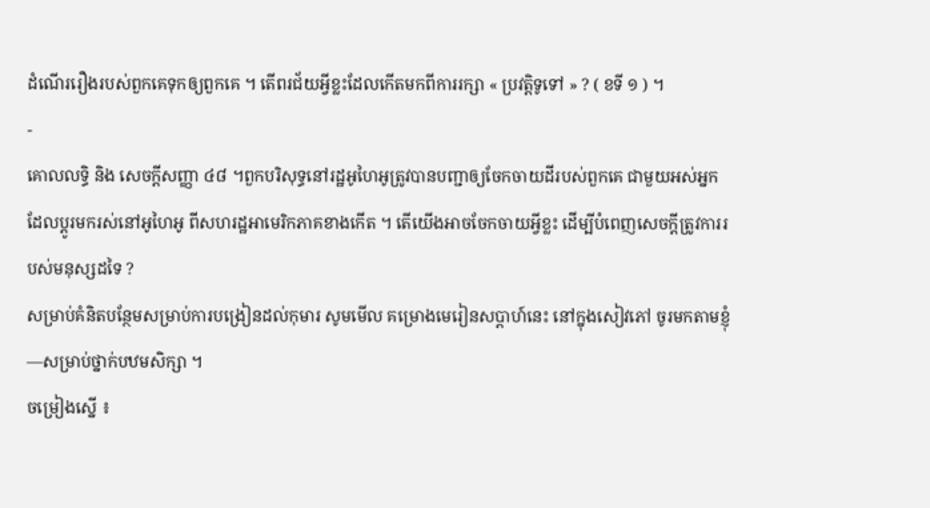ដំណើររឿងរបស់ពួកគេទុកឲ្យពួកគេ ។ តើពរជ័យអ្វីខ្លះដែលកើតមកពីការរក្សា « ប្រវត្តិទូទៅ » ? ( ខទី ១ ) ។
-
គោលលទ្ធិ និង សេចក្ដីសញ្ញា ៤៨ ។ពួកបរិសុទ្ធនៅរដ្ឋអូហៃអូត្រូវបានបញ្ជាឲ្យចែកចាយដីរបស់ពួកគេ ជាមួយអស់អ្នកដែលប្ដូរមករស់នៅអូហៃអូ ពីសហរដ្ឋអាមេរិកភាគខាងកើត ។ តើយើងអាចចែកចាយអ្វីខ្លះ ដើម្បីបំពេញសេចក្ដីត្រូវការរបស់មនុស្សដទៃ ?
សម្រាប់គំនិតបន្ថែមសម្រាប់ការបង្រៀនដល់កុមារ សូមមើល គម្រោងមេរៀនសប្ដាហ៍នេះ នៅក្នុងសៀវភៅ ចូរមកតាមខ្ញុំ—សម្រាប់ថ្នាក់បឋមសិក្សា ។
ចម្រៀងស្នើ ៖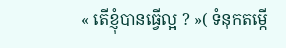« តើខ្ញុំបានធ្វើល្អ ? »( ទំនុកតម្កើ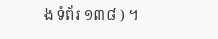ង ទំព័រ ១៣៨ ) ។